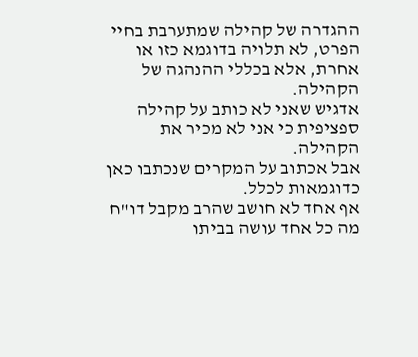ההגדרה של קהילה שמתערבת בחיי הפרט, לא תלויה בדוגמא כזו או אחרת, אלא בכללי ההנהגה של הקהילה.
אדגיש שאני לא כותב על קהילה ספציפית כי אני לא מכיר את הקהילה.
אבל אכתוב על המקרים שנכתבו כאן כדוגמאות לכלל.
אף אחד לא חושב שהרב מקבל דו"ח מה כל אחד עושה בביתו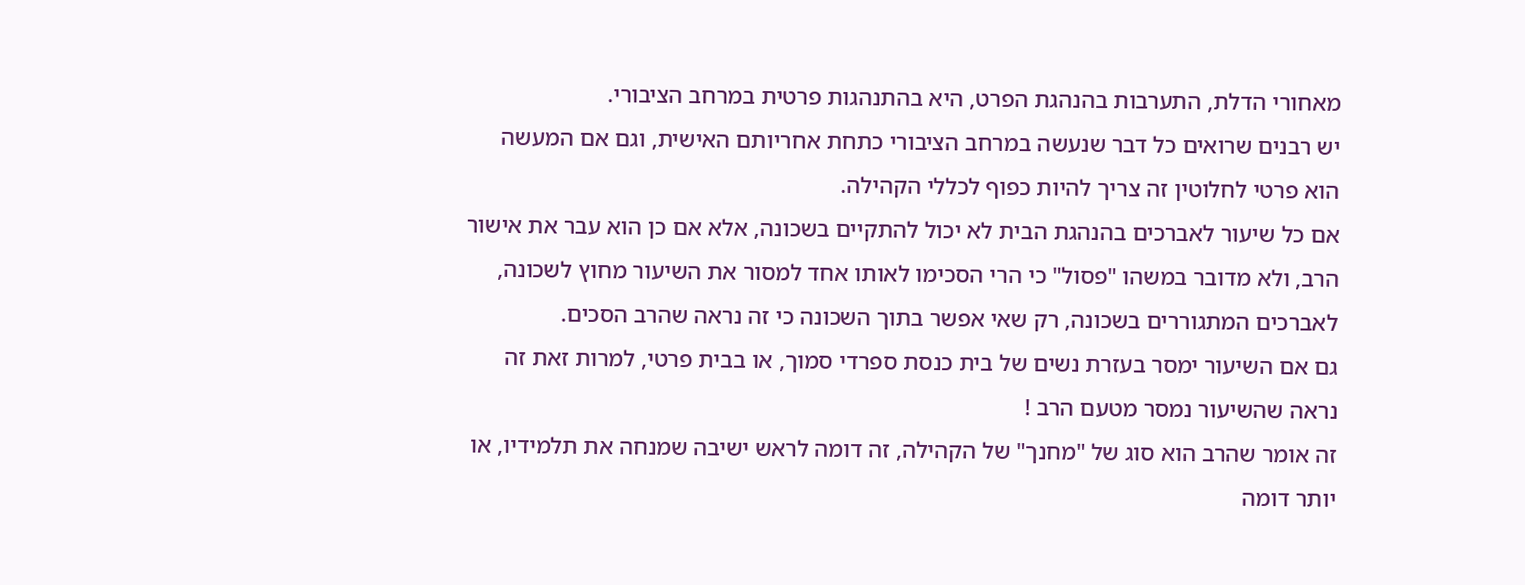מאחורי הדלת, התערבות בהנהגת הפרט, היא בהתנהגות פרטית במרחב הציבורי.
יש רבנים שרואים כל דבר שנעשה במרחב הציבורי כתחת אחריותם האישית, וגם אם המעשה הוא פרטי לחלוטין זה צריך להיות כפוף לכללי הקהילה.
אם כל שיעור לאברכים בהנהגת הבית לא יכול להתקיים בשכונה, אלא אם כן הוא עבר את אישור הרב, ולא מדובר במשהו "פסול" כי הרי הסכימו לאותו אחד למסור את השיעור מחוץ לשכונה, לאברכים המתגוררים בשכונה, רק שאי אפשר בתוך השכונה כי זה נראה שהרב הסכים.
גם אם השיעור ימסר בעזרת נשים של בית כנסת ספרדי סמוך, או בבית פרטי, למרות זאת זה נראה שהשיעור נמסר מטעם הרב !
זה אומר שהרב הוא סוג של "מחנך" של הקהילה, זה דומה לראש ישיבה שמנחה את תלמידיו, או יותר דומה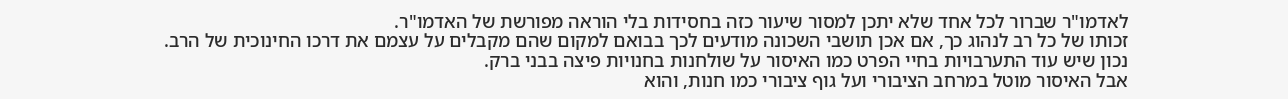לאדמו"ר שברור לכל אחד שלא יתכן למסור שיעור כזה בחסידות בלי הוראה מפורשת של האדמו"ר.
זכותו של כל רב לנהוג כך, אם אכן תושבי השכונה מודעים לכך בבואם למקום שהם מקבלים על עצמם את דרכו החינוכית של הרב.
נכון שיש עוד התערבויות בחיי הפרט כמו האיסור על שולחנות בחנויות פיצה בבני ברק.
אבל האיסור מוטל במרחב הציבורי ועל גוף ציבורי כמו חנות, והוא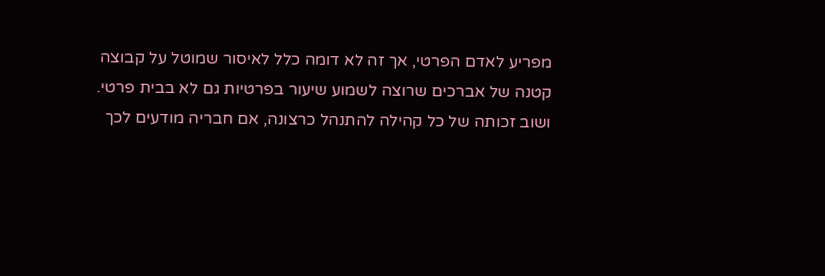מפריע לאדם הפרטי, אך זה לא דומה כלל לאיסור שמוטל על קבוצה קטנה של אברכים שרוצה לשמוע שיעור בפרטיות גם לא בבית פרטי.
ושוב זכותה של כל קהילה להתנהל כרצונה, אם חבריה מודעים לכך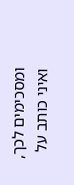ומסכימים לכך, ואיני כותב על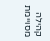קהילה מסויימת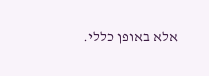אלא באופן כללי.